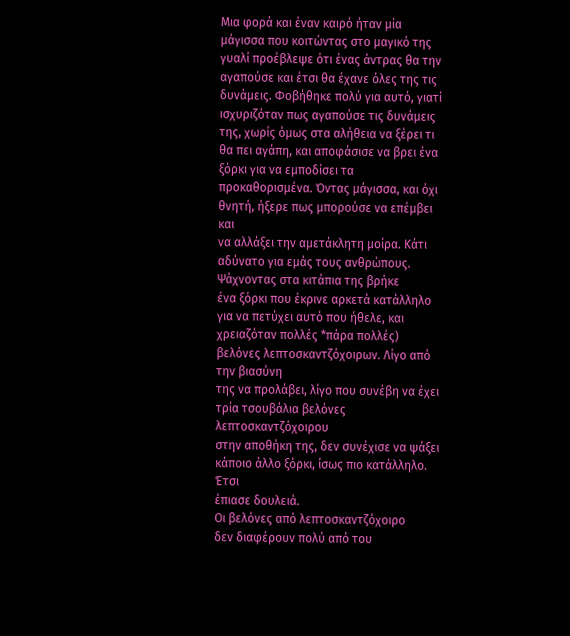Μια φορά και έναν καιρό ήταν μία
μάγισσα που κοιτώντας στο μαγικό της γυαλί προέβλεψε ότι ένας άντρας θα την
αγαπούσε και έτσι θα έχανε όλες της τις δυνάμεις. Φοβήθηκε πολύ για αυτό, γιατί
ισχυριζόταν πως αγαπούσε τις δυνάμεις της, χωρίς όμως στα αλήθεια να ξέρει τι
θα πει αγάπη, και αποφάσισε να βρει ένα ξόρκι για να εμποδίσει τα
προκαθορισμένα. Όντας μάγισσα, και όχι θνητή, ήξερε πως μπορούσε να επέμβει και
να αλλάξει την αμετάκλητη μοίρα. Κάτι αδύνατο για εμάς τους ανθρώπους.
Ψάχνοντας στα κιτάπια της βρήκε
ένα ξόρκι που έκρινε αρκετά κατάλληλο για να πετύχει αυτό που ήθελε, και
χρειαζόταν πολλές *πάρα πολλές) βελόνες λεπτοσκαντζόχοιρων. Λίγο από την βιασύνη
της να προλάβει, λίγο που συνέβη να έχει τρία τσουβάλια βελόνες λεπτοσκαντζόχοιρου
στην αποθήκη της, δεν συνέχισε να ψάξει κάποιο άλλο ξόρκι, ίσως πιο κατάλληλο. Έτσι
έπιασε δουλειά.
Οι βελόνες από λεπτοσκαντζόχοιρο
δεν διαφέρουν πολύ από του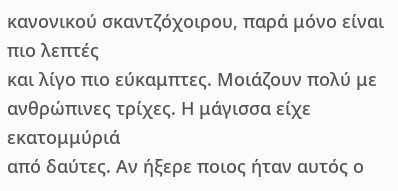κανονικού σκαντζόχοιρου, παρά μόνο είναι πιο λεπτές
και λίγο πιο εύκαμπτες. Μοιάζουν πολύ με ανθρώπινες τρίχες. Η μάγισσα είχε εκατομμύριά
από δαύτες. Αν ήξερε ποιος ήταν αυτός ο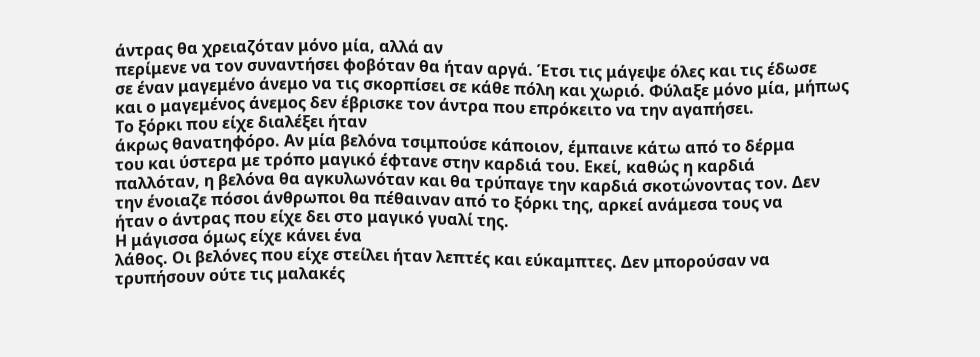άντρας θα χρειαζόταν μόνο μία, αλλά αν
περίμενε να τον συναντήσει φοβόταν θα ήταν αργά. Έτσι τις μάγεψε όλες και τις έδωσε
σε έναν μαγεμένο άνεμο να τις σκορπίσει σε κάθε πόλη και χωριό. Φύλαξε μόνο μία, μήπως και ο μαγεμένος άνεμος δεν έβρισκε τον άντρα που επρόκειτο να την αγαπήσει.
Το ξόρκι που είχε διαλέξει ήταν
άκρως θανατηφόρο. Αν μία βελόνα τσιμπούσε κάποιον, έμπαινε κάτω από το δέρμα
του και ύστερα με τρόπο μαγικό έφτανε στην καρδιά του. Εκεί, καθώς η καρδιά
παλλόταν, η βελόνα θα αγκυλωνόταν και θα τρύπαγε την καρδιά σκοτώνοντας τον. Δεν
την ένοιαζε πόσοι άνθρωποι θα πέθαιναν από το ξόρκι της, αρκεί ανάμεσα τους να
ήταν ο άντρας που είχε δει στο μαγικό γυαλί της.
Η μάγισσα όμως είχε κάνει ένα
λάθος. Οι βελόνες που είχε στείλει ήταν λεπτές και εύκαμπτες. Δεν μπορούσαν να
τρυπήσουν ούτε τις μαλακές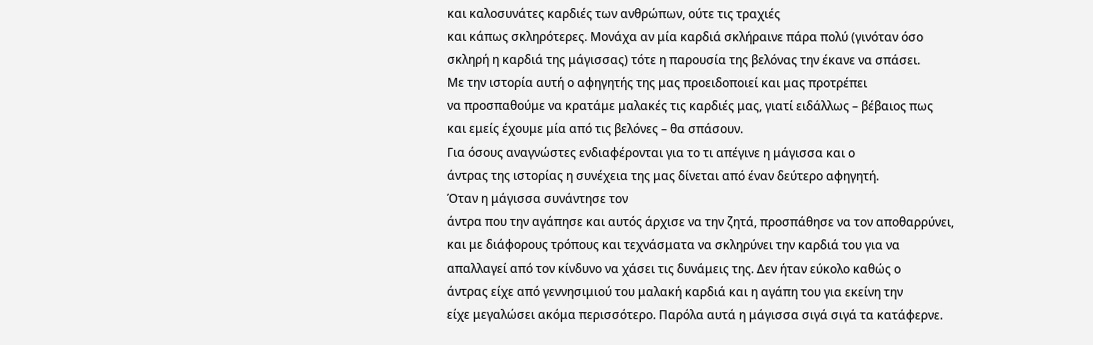και καλοσυνάτες καρδιές των ανθρώπων, ούτε τις τραχιές
και κάπως σκληρότερες. Μονάχα αν μία καρδιά σκλήραινε πάρα πολύ (γινόταν όσο
σκληρή η καρδιά της μάγισσας) τότε η παρουσία της βελόνας την έκανε να σπάσει.
Με την ιστορία αυτή ο αφηγητής της μας προειδοποιεί και μας προτρέπει
να προσπαθούμε να κρατάμε μαλακές τις καρδιές μας, γιατί ειδάλλως – βέβαιος πως
και εμείς έχουμε μία από τις βελόνες – θα σπάσουν.
Για όσους αναγνώστες ενδιαφέρονται για το τι απέγινε η μάγισσα και ο
άντρας της ιστορίας η συνέχεια της μας δίνεται από έναν δεύτερο αφηγητή.
Όταν η μάγισσα συνάντησε τον
άντρα που την αγάπησε και αυτός άρχισε να την ζητά, προσπάθησε να τον αποθαρρύνει,
και με διάφορους τρόπους και τεχνάσματα να σκληρύνει την καρδιά του για να
απαλλαγεί από τον κίνδυνο να χάσει τις δυνάμεις της. Δεν ήταν εύκολο καθώς ο
άντρας είχε από γεννησιμιού του μαλακή καρδιά και η αγάπη του για εκείνη την
είχε μεγαλώσει ακόμα περισσότερο. Παρόλα αυτά η μάγισσα σιγά σιγά τα κατάφερνε.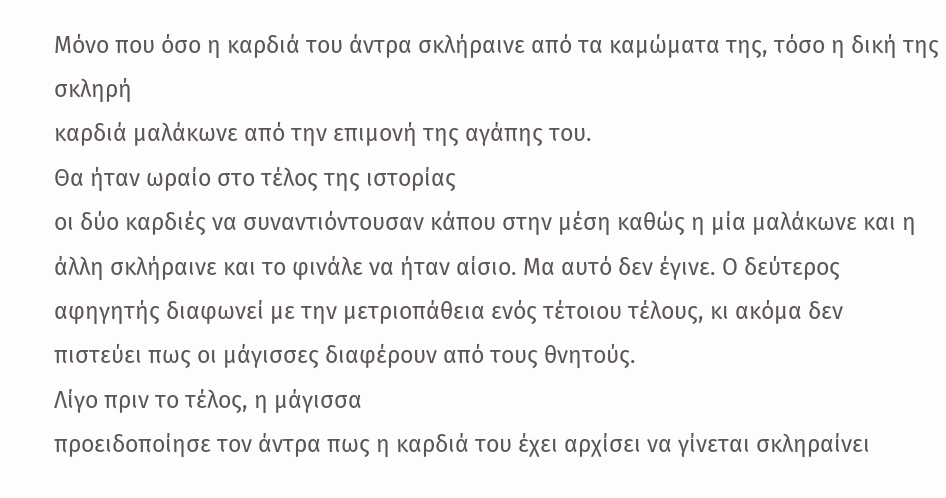Μόνο που όσο η καρδιά του άντρα σκλήραινε από τα καμώματα της, τόσο η δική της σκληρή
καρδιά μαλάκωνε από την επιμονή της αγάπης του.
Θα ήταν ωραίο στο τέλος της ιστορίας
οι δύο καρδιές να συναντιόντουσαν κάπου στην μέση καθώς η μία μαλάκωνε και η
άλλη σκλήραινε και το φινάλε να ήταν αίσιο. Μα αυτό δεν έγινε. Ο δεύτερος
αφηγητής διαφωνεί με την μετριοπάθεια ενός τέτοιου τέλους, κι ακόμα δεν
πιστεύει πως οι μάγισσες διαφέρουν από τους θνητούς.
Λίγο πριν το τέλος, η μάγισσα
προειδοποίησε τον άντρα πως η καρδιά του έχει αρχίσει να γίνεται σκληραίνει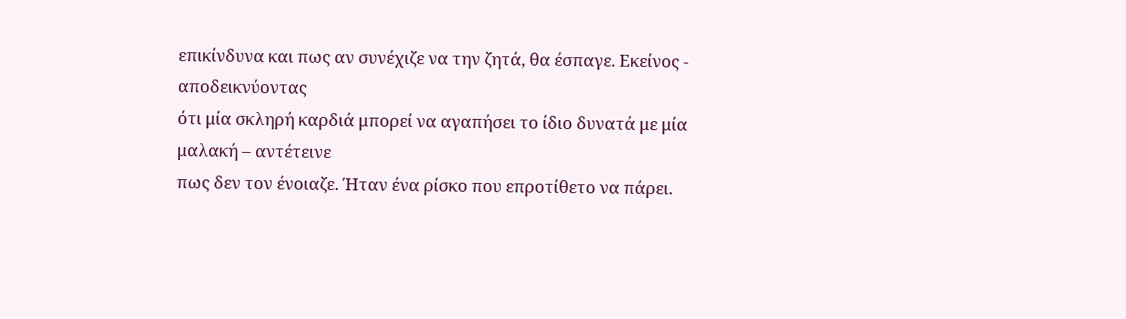επικίνδυνα και πως αν συνέχιζε να την ζητά, θα έσπαγε. Εκείνος - αποδεικνύοντας
ότι μία σκληρή καρδιά μπορεί να αγαπήσει το ίδιο δυνατά με μία μαλακή – αντέτεινε
πως δεν τον ένοιαζε. Ήταν ένα ρίσκο που επροτίθετο να πάρει.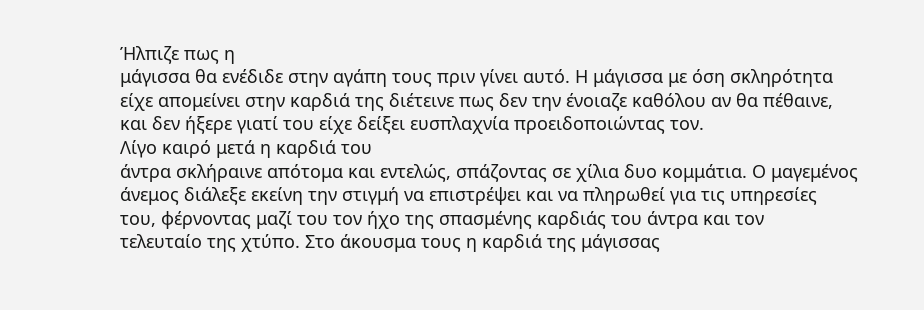Ήλπιζε πως η
μάγισσα θα ενέδιδε στην αγάπη τους πριν γίνει αυτό. Η μάγισσα με όση σκληρότητα
είχε απομείνει στην καρδιά της διέτεινε πως δεν την ένοιαζε καθόλου αν θα πέθαινε,
και δεν ήξερε γιατί του είχε δείξει ευσπλαχνία προειδοποιώντας τον.
Λίγο καιρό μετά η καρδιά του
άντρα σκλήραινε απότομα και εντελώς, σπάζοντας σε χίλια δυο κομμάτια. Ο μαγεμένος
άνεμος διάλεξε εκείνη την στιγμή να επιστρέψει και να πληρωθεί για τις υπηρεσίες
του, φέρνοντας μαζί του τον ήχο της σπασμένης καρδιάς του άντρα και τον
τελευταίο της χτύπο. Στο άκουσμα τους η καρδιά της μάγισσας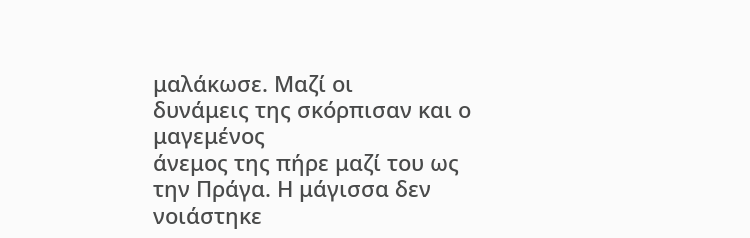μαλάκωσε. Μαζί οι
δυνάμεις της σκόρπισαν και ο μαγεμένος
άνεμος της πήρε μαζί του ως την Πράγα. Η μάγισσα δεν νοιάστηκε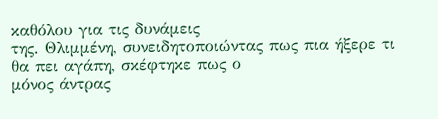καθόλου για τις δυνάμεις
της. Θλιμμένη, συνειδητοποιώντας πως πια ήξερε τι θα πει αγάπη, σκέφτηκε πως ο
μόνος άντρας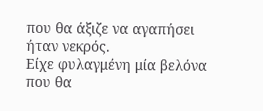που θα άξιζε να αγαπήσει ήταν νεκρός.
Είχε φυλαγμένη μία βελόνα που θα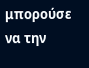μπορούσε να την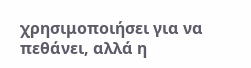χρησιμοποιήσει για να πεθάνει, αλλά η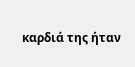καρδιά της ήταν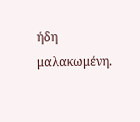ήδη
μαλακωμένη.